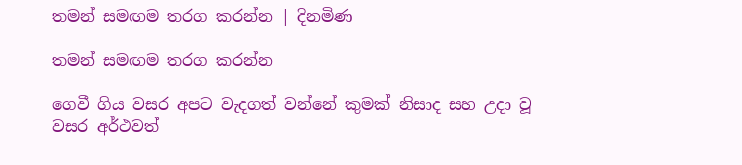තමන් සමඟම තරග කරන්න | දිනමිණ

තමන් සමඟම තරග කරන්න

ගෙවී ගිය වසර අපට වැදගත් වන්නේ කුමක් නිසාද සහ උදා වූ වසර අර්ථවත්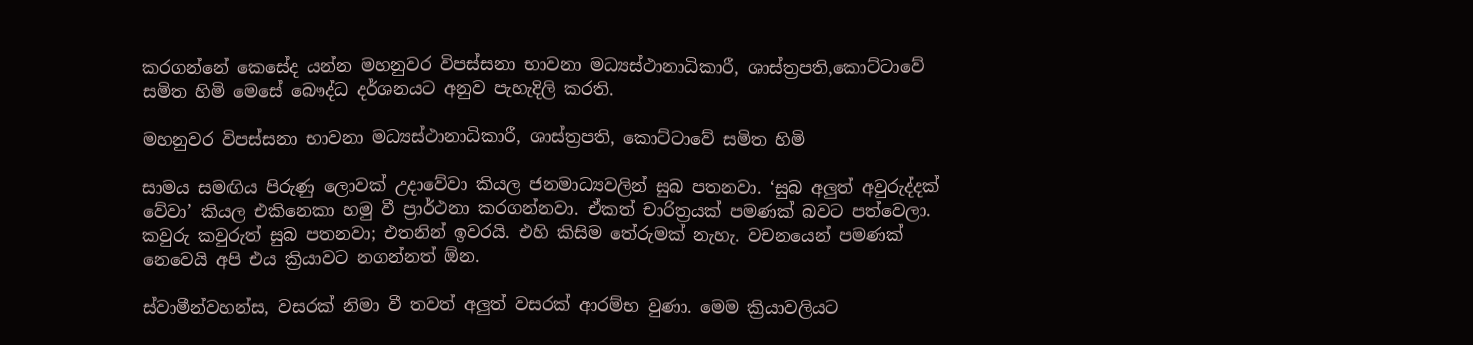කරගන්නේ කෙසේද යන්න මහනුවර විපස්සනා භාවනා මධ්‍යස්ථානාධිකාරී, ශාස්ත්‍රපති,කොට්ටාවේ සමිත හිමි මෙසේ බෞද්ධ දර්ශනයට අනුව පැහැදිලි කරති.

මහනුවර විපස්සනා භාවනා මධ්‍යස්ථානාධිකාරී, ශාස්ත්‍රපති, කොට්ටාවේ සමිත හිමි

සාමය සමඟිය පිරුණු ලොවක් උදාවේවා කියල ජනමාධ්‍යවලින් සුබ පතනවා. ‘සුබ අලුත් අවුරුද්දක් වේවා’ කියල එකිනෙකා හමු වී ප්‍රාර්ථනා කරගන්නවා. ඒකත් චාරිත්‍රයක් පමණක් බවට පත්වෙලා. කවුරු කවුරුත් සුබ පතනවා; එතනින් ඉවරයි. එහි කිසිම තේරුමක් නැහැ. වචනයෙන් පමණක් නෙවෙයි අපි එය ක්‍රියාවට නගන්නත් ඕන.

ස්වාමීන්වහන්ස, වසරක් නිමා වී තවත් අලුත් වසරක් ආරම්භ වුණා. මෙම ක්‍රියාවලියට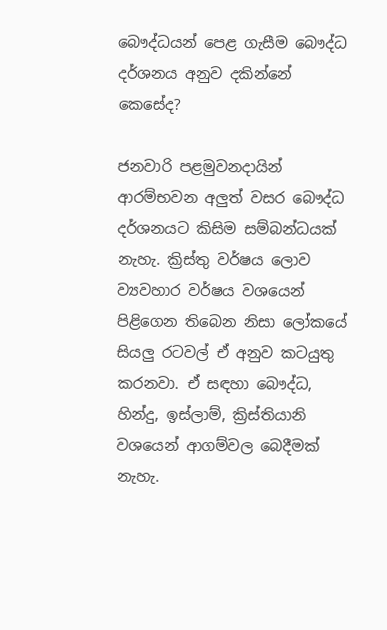බෞද්ධයන් පෙළ ගැසීම බෞද්ධ දර්ශනය අනුව දකින්නේ කෙසේද?

ජනවාරි පළමුවනදායින් ආරම්භවන අලුත් වසර බෞද්ධ දර්ශනයට කිසිම සම්බන්ධයක් නැහැ. ක්‍රිස්තු වර්ෂය ලොව ව්‍යවහාර වර්ෂය වශයෙන් පිළිගෙන තිබෙන නිසා ලෝකයේ සියලු රටවල් ඒ අනුව කටයුතු කරනවා. ඒ සඳහා බෞද්ධ, හින්දු, ඉස්ලාම්, ක්‍රිස්තියානි වශයෙන් ආගම්වල බෙදීමක් නැහැ.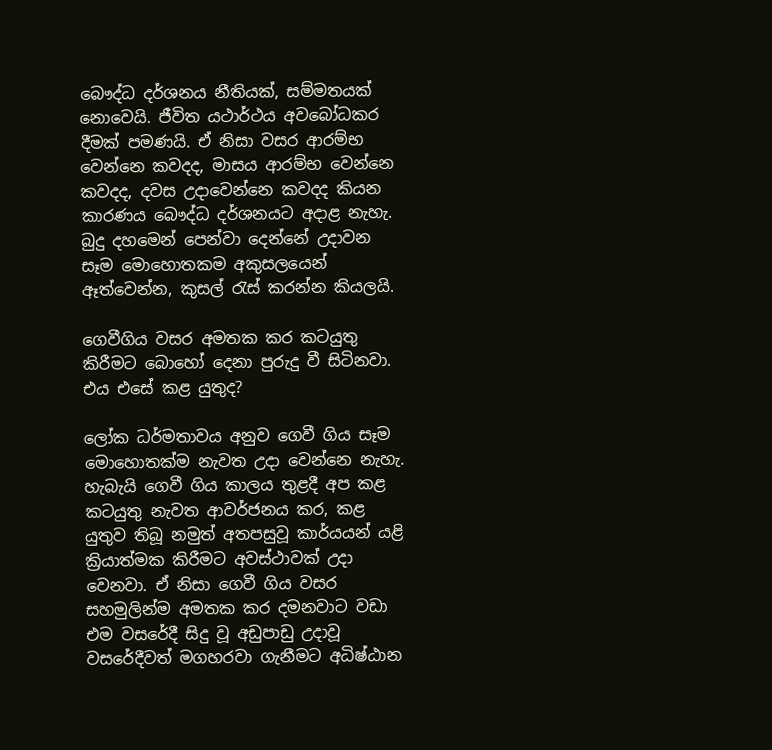බෞද්ධ දර්ශනය නීතියක්, සම්මතයක් නොවෙයි. ජීවිත යථාර්ථය අවබෝධකර දීමක් පමණයි. ඒ නිසා වසර ආරම්භ වෙන්නෙ කවදද, මාසය ආරම්භ වෙන්නෙ කවදද, දවස උදාවෙන්නෙ කවදද කියන කාරණය බෞද්ධ දර්ශනයට අදාළ නැහැ. බුදු දහමෙන් පෙන්වා දෙන්නේ උදාවන සෑම මොහොතකම අකුසලයෙන් ඈත්වෙන්න, කුසල් රැස් කරන්න කියලයි.

ගෙවීගිය වසර අමතක කර කටයුතු කිරීමට බොහෝ දෙනා පුරුදු වී සිටිනවා. එය එසේ කළ යුතුද?

ලෝක ධර්මතාවය අනුව ගෙවී ගිය සෑම මොහොතක්ම නැවත උදා වෙන්නෙ නැහැ. හැබැයි ගෙවී ගිය කාලය තුළදී අප කළ කටයුතු නැවත ආවර්ජනය කර, කළ යුතුව තිබූ නමුත් අතපසුවූ කාර්යයන් යළි ක්‍රියාත්මක කිරීමට අවස්ථාවක් උදා වෙනවා. ඒ නිසා ගෙවී ගිය වසර සහමුලින්ම අමතක කර දමනවාට වඩා එම වසරේදී සිදු වූ අඩුපාඩු උදාවූ වසරේදීවත් මගහරවා ගැනීමට අධිෂ්ඨාන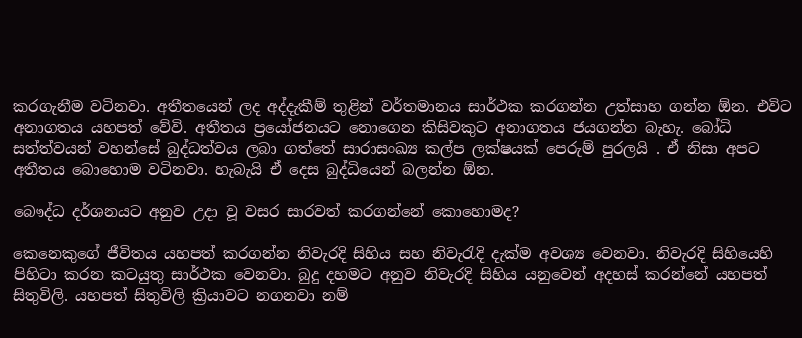කරගැනීම වටිනවා. අතීතයෙන් ලද අද්දැකීම් තුළින් වර්තමානය සාර්ථක කරගන්න උත්සාහ ගන්න ඕන. එවිට අනාගතය යහපත් වේවි. අතීතය ප්‍රයෝජනයට නොගෙන කිසිවකුට අනාගතය ජයගන්න බැහැ. බෝධි සත්ත්වයන් වහන්සේ බුද්ධත්වය ලබා ගත්තේ සාරාසංඛ්‍ය කල්ප ලක්ෂයක් පෙරුම් පුරලයි . ඒ නිසා අපට අතීතය බොහොම වටිනවා. හැබැයි ඒ දෙස බුද්ධියෙන් බලන්න ඕන.

බෞද්ධ දර්ශනයට අනුව උදා වූ වසර සාරවත් කරගන්නේ කොහොමද?

කෙනෙකුගේ ජීවිතය යහපත් කරගන්න නිවැරදි සිහිය සහ නිවැරැදි දැක්ම අවශ්‍ය වෙනවා. නිවැරදි සිහියෙහි පිහිටා කරන කටයුතු සාර්ථක වෙනවා. බුදු දහමට අනුව නිවැරදි සිහිය යනුවෙන් අදහස් කරන්නේ යහපත් සිතුවිලි. යහපත් සිතුවිලි ක්‍රියාවට නගනවා නම්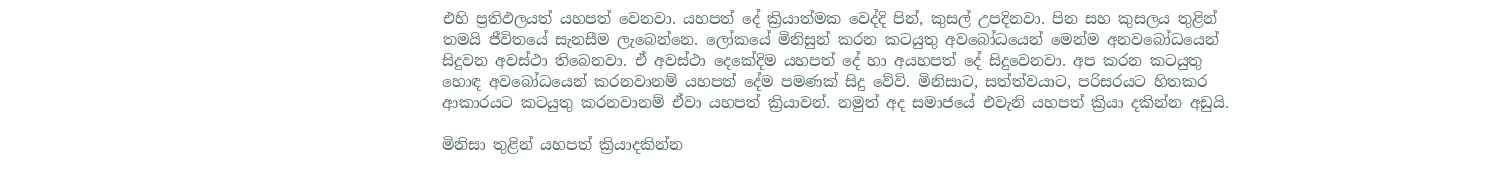එහි ප්‍රතිඵලයත් යහපත් වෙනවා. යහපත් දේ ක්‍රියාත්මක වෙද්දි පින්, කුසල් උපදිනවා. පින සහ කුසලය තුළින් තමයි ජීවිතයේ සැනසීම ලැබෙන්නෙ. ලෝකයේ මිනිසුන් කරන කටයුතු අවබෝධයෙන් මෙන්ම අනවබෝධයෙන් සිදුවන අවස්ථා තිබෙනවා. ඒ අවස්ථා දෙකේදිම යහපත් දේ හා අයහපත් දේ සිදුවෙනවා. අප කරන කටයුතු හොඳ අවබෝධයෙන් කරනවානම් යහපත් දේම පමණක් සිදු වේවි. මිනිසාට, සත්ත්වයාට, පරිසරයට හිතකර ආකාරයට කටයුතු කරනවානම් ඒවා යහපත් ක්‍රියාවන්. නමුත් අද සමාජයේ එවැනි යහපත් ක්‍රියා දකින්න අඩුයි.

මිනිසා තුළින් යහපත් ක්‍රියාදකින්න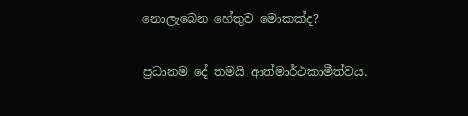නොලැබෙන හේතුව මොකක්ද?

ප්‍රධානම දේ තමයි ආත්මාර්ථකාමීත්වය.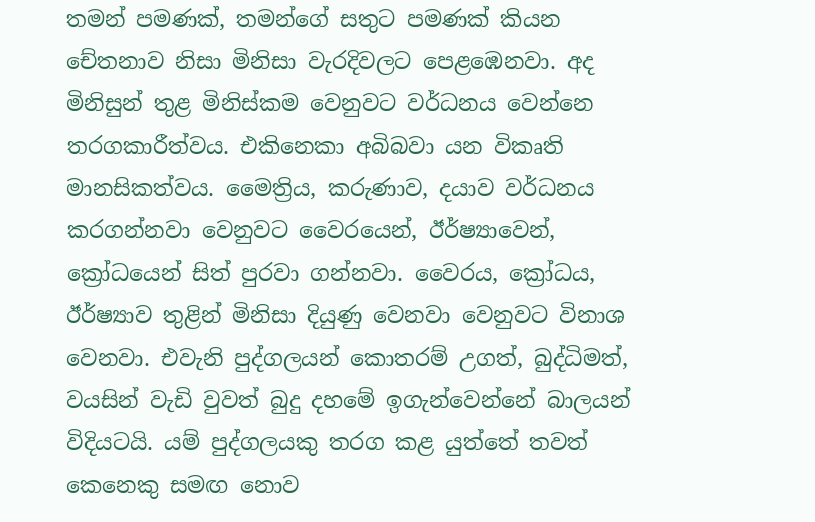තමන් පමණක්, තමන්ගේ සතුට පමණක් කියන චේතනාව නිසා මිනිසා වැරදිවලට පෙළඹෙනවා. අද මිනිසුන් තුළ මිනිස්කම වෙනුවට වර්ධනය වෙන්නෙ තරගකාරීත්වය. එකිනෙකා අබිබවා යන විකෘති මානසිකත්වය. මෛත්‍රිය, කරුණාව, දයාව වර්ධනය කරගන්නවා වෙනුවට වෛරයෙන්, ඊර්ෂ්‍යාවෙන්, ක්‍රෝධයෙන් සිත් පුරවා ගන්නවා. වෛරය, ක්‍රෝධය, ඊර්ෂ්‍යාව තුළින් මිනිසා දියුණු වෙනවා වෙනුවට විනාශ වෙනවා. එවැනි පුද්ගලයන් කොතරම් උගත්, බුද්ධිමත්, වයසින් වැඩි වුවත් බුදු දහමේ ඉගැන්වෙන්නේ බාලයන් විදියටයි. යම් පුද්ගලයකු තරග කළ යුත්තේ තවත් කෙනෙකු සමඟ නොව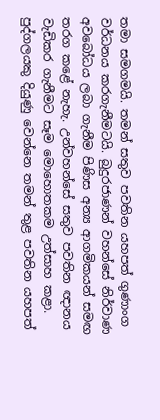තමා සමගමයි. තමන් සතුව පවතින යහපත් ගුණාංග වර්ධනය කරගැනීමටයි. බුදුරජාණන් වහන්සේ නිර්වාණ අවබෝධය ලබා ගැනීම පිණිස අන්‍ය ආගමිකයන් සමඟ තරග කළේ නැහැ. උන්වහන්සේ සතුව පවතින ඥානය වැඩිකර ගැනීමට සෑම මොහොතකම උත්සාහ කළා. පුද්ගලයකු දියුණු වෙන්නෙ තමන් තුළ පවතින යහපත්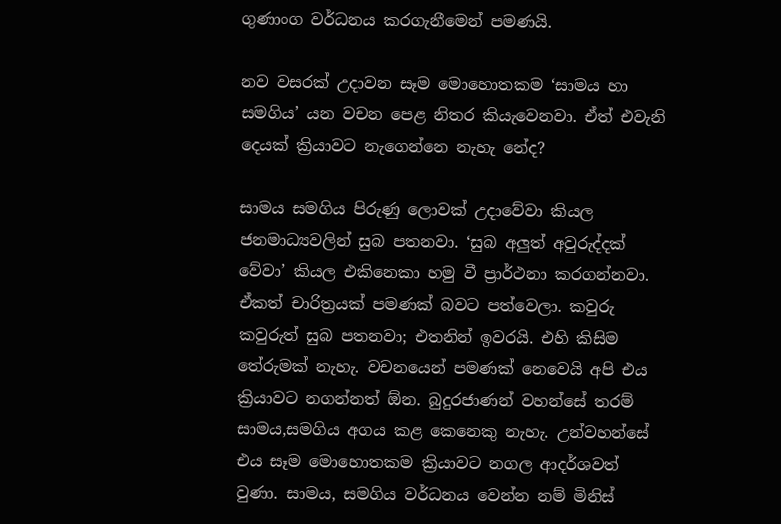ගුණාංග වර්ධනය කරගැනීමෙන් පමණයි.

නව වසරක් උදාවන සෑම මොහොතකම ‘සාමය හා සමගිය’ යන වචන පෙළ නිතර කියැවෙනවා. ඒත් එවැනි දෙයක් ක්‍රියාවට නැගෙන්නෙ නැහැ නේද?

සාමය සමගිය පිරුණු ලොවක් උදාවේවා කියල ජනමාධ්‍යවලින් සුබ පතනවා. ‘සුබ අලුත් අවුරුද්දක් වේවා’ කියල එකිනෙකා හමු වී ප්‍රාර්ථනා කරගන්නවා. ඒකත් චාරිත්‍රයක් පමණක් බවට පත්වෙලා. කවුරු කවුරුත් සුබ පතනවා; එතනින් ඉවරයි. එහි කිසිම තේරුමක් නැහැ. වචනයෙන් පමණක් නෙවෙයි අපි එය ක්‍රියාවට නගන්නත් ඕන. බුදුරජාණන් වහන්සේ තරම් සාමය,සමගිය අගය කළ කෙනෙකු නැහැ. උන්වහන්සේ එය සෑම මොහොතකම ක්‍රියාවට නගල ආදර්ශවත් වුණා. සාමය, සමගිය වර්ධනය වෙන්න නම් මිනිස්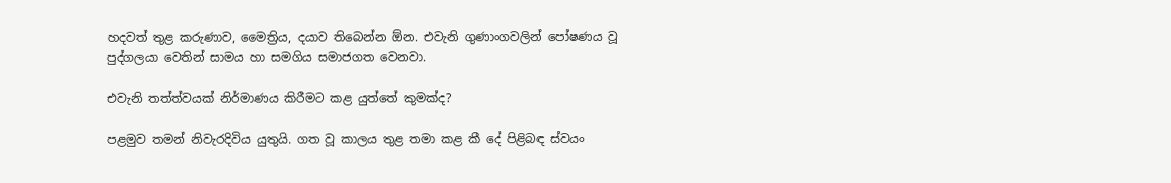හදවත් තුළ කරුණාව, මෛත්‍රිය, දයාව තිබෙන්න ඕන. එවැනි ගුණාංගවලින් පෝෂණය වූ පුද්ගලයා වෙතින් සාමය හා සමගිය සමාජගත වෙනවා.

එවැනි තත්ත්වයක් නිර්මාණය කිරීමට කළ යුත්තේ කුමක්ද?

පළමුව තමන් නිවැරදිවිය යුතුයි. ගත වූ කාලය තුළ තමා කළ කී දේ පිළිබඳ ස්වයං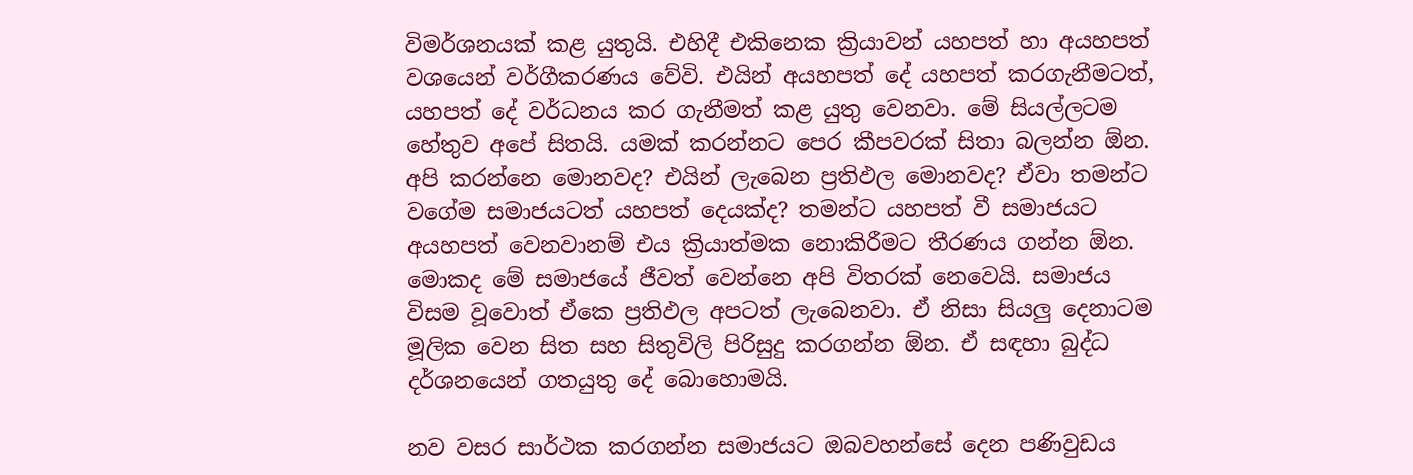විමර්ශනයක් කළ යුතුයි. එහිදී එකිනෙක ක්‍රියාවන් යහපත් හා අයහපත් වශයෙන් වර්ගීකරණය වේවි. එයින් අයහපත් දේ යහපත් කරගැනීමටත්, යහපත් දේ වර්ධනය කර ගැනීමත් කළ යුතු වෙනවා. මේ සියල්ලටම හේතුව අපේ සිතයි. යමක් කරන්නට පෙර කීපවරක් සිතා බලන්න ඕන. අපි කරන්නෙ මොනවද? එයින් ලැබෙන ප්‍රතිඵල මොනවද? ඒවා තමන්ට වගේම සමාජයටත් යහපත් දෙයක්ද? තමන්ට යහපත් වී සමාජයට අයහපත් වෙනවානම් එය ක්‍රියාත්මක නොකිරීමට තීරණය ගන්න ඕන. මොකද මේ සමාජයේ ජීවත් වෙන්නෙ අපි විතරක් නෙවෙයි. සමාජය විසම වූවොත් ඒකෙ ප්‍රතිඵල අපටත් ලැබෙනවා. ඒ නිසා සියලු දෙනාටම මූලික වෙන සිත සහ සිතුවිලි පිරිසුදු කරගන්න ඕන. ඒ සඳහා බුද්ධ දර්ශනයෙන් ගතයුතු දේ බොහොමයි.

නව වසර සාර්ථක කරගන්න සමාජයට ඔබවහන්සේ දෙන පණිවුඩය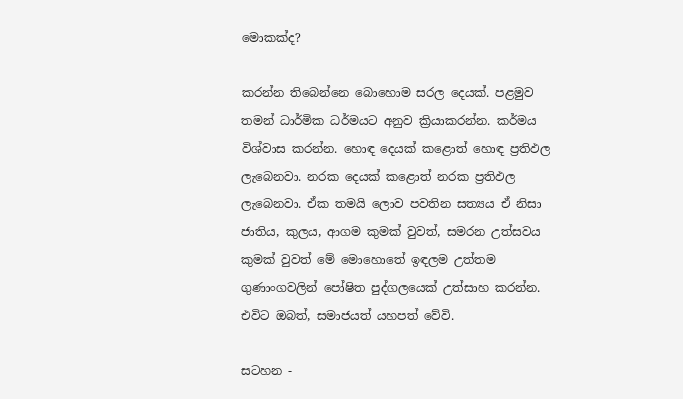මොකක්ද?

කරන්න තිබෙන්නෙ බොහොම සරල දෙයක්. පළමුව තමන් ධාර්මික ධර්මයට අනුව ක්‍රියාකරන්න. කර්මය විශ්වාස කරන්න. හොඳ දෙයක් කළොත් හොඳ ප්‍රතිඵල ලැබෙනවා. නරක දෙයක් කළොත් නරක ප්‍රතිඵල ලැබෙනවා. ඒක තමයි ලොව පවතින සත්‍යය ඒ නිසා ජාතිය, කුලය, ආගම කුමක් වුවත්, සමරන උත්සවය කුමක් වුවත් මේ මොහොතේ ඉඳලම උත්තම ගුණාංගවලින් පෝෂිත පුද්ගලයෙක් උත්සාහ කරන්න. එවිට ඔබත්, සමාජයත් යහපත් වේවි.

සටහන -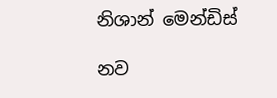නිශාන් මෙන්ඩිස්

නව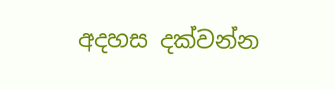අදහස දක්වන්න